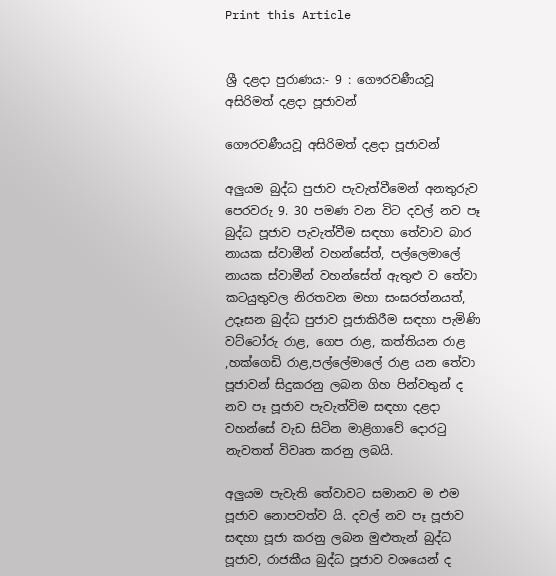Print this Article


ශ්‍රී දළදා පුරාණය:- 9 : ගෞරවණීයවූ අසිරිමත් දළදා පූජාවන්

ගෞරවණීයවූ අසිරිමත් දළදා පූජාවන්

අලුයම බුද්ධ පුජාව පැවැත්වීමෙන් අනතුරුව පෙරවරු 9. 30 පමණ වන විට දවල් නව පෑ බුද්ධ පූජාව පැවැත්වීම සඳහා තේවාව බාර නායක ස්වාමීන් වහන්සේත්, පල්ලෙමාලේ නායක ස්වාමීන් වහන්සේත් ඇතුළු ව තේවා කටයුතුවල නිරතවන මහා සංඝරත්නයත්, උදෑසන බුද්ධ පුජාව පූජාකිරීම සඳහා පැමිණි වට්ටෝරු රාළ, ගෙප රාළ, කත්තියන රාළ ,හක්ගෙඩි රාළ,පල්ලේමාලේ රාළ යන තේවා පූජාවන් සිදුකරනු ලබන ගිහ පින්වතුන් ද නව පෑ පූජාව පැවැත්විම සඳහා දළදා වහන්සේ වැඩ සිටින මාළිගාවේ දොරටු නැවතත් විවෘත කරනු ලබයි.

අලුයම පැවැති තේවාවට සමානව ම එම පූජාව නොපවත්ව යි. දවල් නව පෑ පූජාව සඳහා පූජා කරනු ලබන මුළුතැන් බුද්ධ පූජාව, රාජකීය බුද්ධ පූජාව වශයෙන් ද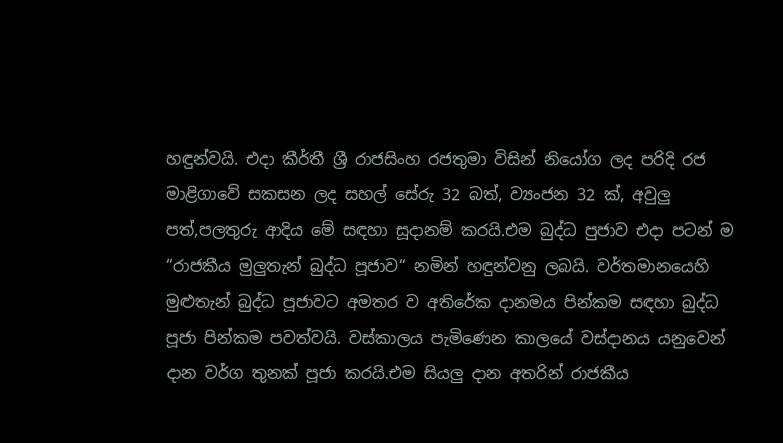හඳුන්වයි. එදා කීර්තී ශ්‍රී රාජසිංහ රජතුමා විසින් නියෝග ලද පරිදි රජ මාළිගාවේ සකසන ලද සහල් සේරු 32 බත්, ව්‍යංජන 32 ක්, අවුලු පත්,පලතුරු ආදිය මේ සඳහා සූදානම් කරයි.එම බුද්ධ පුජාව එදා පටන් ම “රාජකීය මුලුතැන් බුද්ධ පූජාව“ නමින් හඳුන්වනු ලබයි. වර්තමානයෙහි මුළුතැන් බුද්ධ පූජාවට අමතර ව අතිරේක දානමය පින්කම සඳහා බුද්ධ පූජා පින්කම පවත්වයි. වස්කාලය පැමිණෙන කාලයේ වස්දානය යනුවෙන් දාන වර්ග තුනක් පූජා කරයි.එම සියලු දාන අතරින් රාජකීය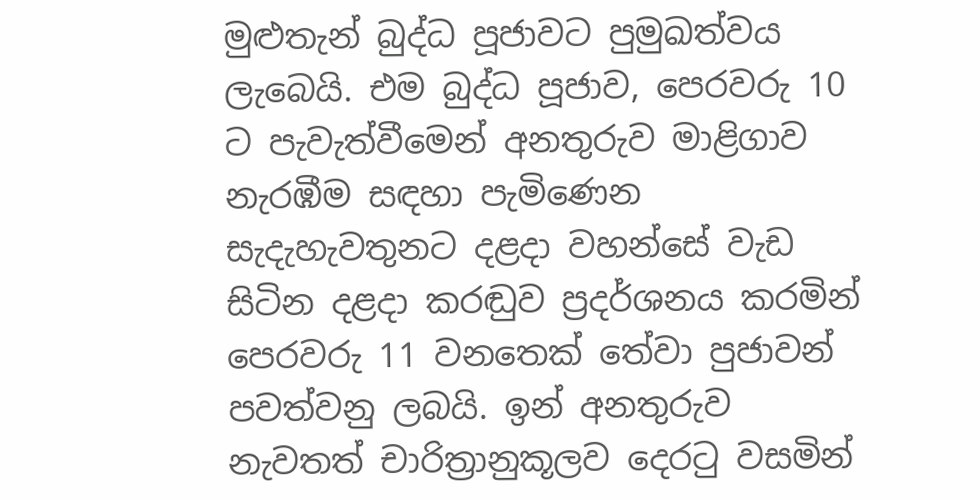මුළුතැන් බුද්ධ පූජාවට පුමුඛත්වය ලැබෙයි. එම බුද්ධ පූජාව, පෙරවරු 10 ට පැවැත්වීමෙන් අනතුරුව මාළිගාව නැරඹීම සඳහා පැමිණෙන සැදැහැවතුනට දළදා වහන්සේ වැඩ සිටින දළදා කරඬුව ප්‍රදර්ශනය කරමින් පෙරවරු 11 වනතෙක් තේවා පුජාවන් පවත්වනු ලබයි. ඉන් අනතුරුව නැවතත් චාරිත්‍රානුකූලව දෙරටු වසමින්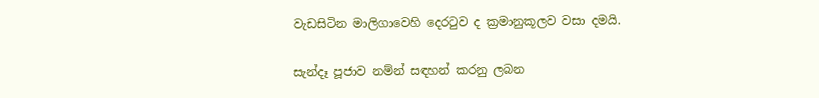වැඩසිටින මාලිගාවෙහි දෙරටුව ද ක්‍රමානුකූලව වසා දමයි.

සැන්දෑ පූජාව නම්න් සඳහන් කරනු ලබන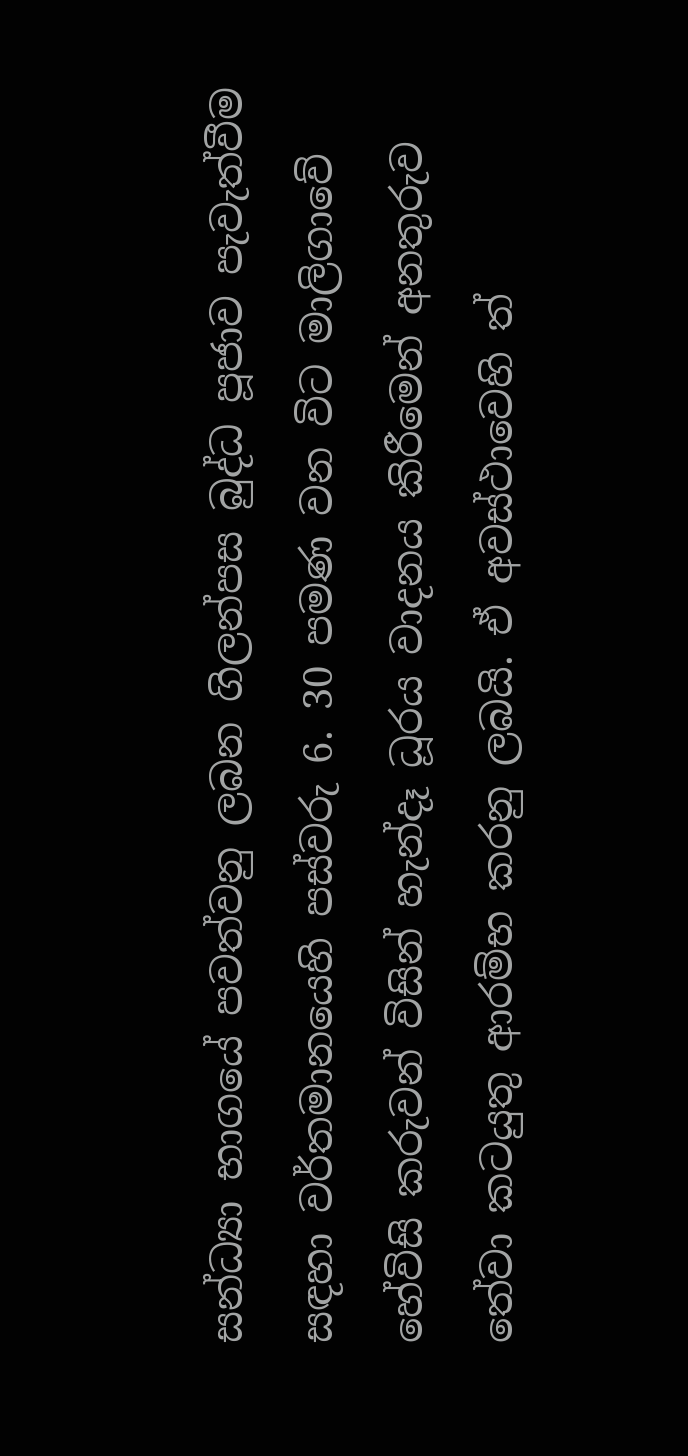සන්ධ්‍යා භාගයේ පවත්වනු ලබන ගිලන්පස බුද්ධ පූජාව පැවැත්වීම සඳහා වර්තමානයෙහි පස්වරු 6. 30 පමණ වන විට මාලිගාවේ හේවිසි කරුවන් විසින් හැන්දෑ ධූරය වාදනය කිරීමෙන් අනතුරුව තේවා කටයුතු ආරම්භ කරනු ලබයි. ඒ අවස්ථාවෙහි ත්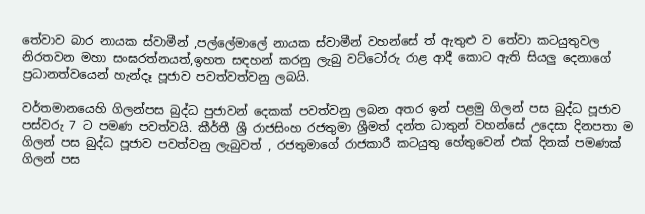තේවාව බාර නායක ස්වාමීන් ,පල්ලේමාලේ නායක ස්වාමීන් වහන්සේ ත් ඇතුළු ව තේවා කටයුතුවල නිරතවන මහා සංඝරත්නයත්,ඉහත සඳහන් කරනු ලැබු වට්ටෝරු රාළ ආදී කොට ඇති සියලු දෙනාගේ ප්‍රධානත්වයෙන් හැන්දෑ පූජාව පවත්වත්වනු ලබයි.

වර්තමානයෙහි ගිලන්පස බුද්ධ පුජාවන් දෙකක් පවත්වනු ලබන අතර ඉන් පළමු ගිලන් පස බුද්ධ පූජාව පස්වරු 7 ට පමණ පවත්වයි. කීර්තී ශ්‍රී රාජසිංහ රජතුමා ශ්‍රීමත් දන්ත ධාතුන් වහන්සේ උදෙසා දිනපතා ම ගිලන් පස බුද්ධ පූජාව පවත්වනු ලැබුවත් , රජතුමාගේ රාජකාරී කටයුතු හේතුවෙන් එක් දිනක් පමණක් ගිලන් පස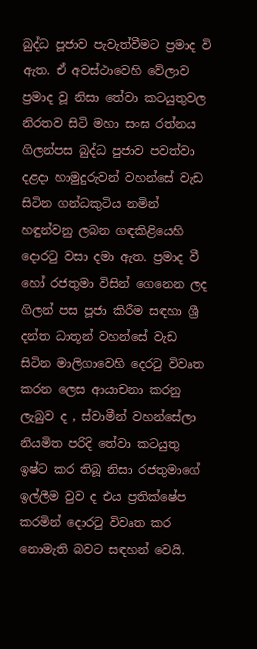බුද්ධ පූජාව පැවැත්වීමට ප්‍රමාද වි ඇත. ඒ අවස්ථාවෙහි වේලාව ප්‍රමාද වූ නිසා තේවා කටයුතුවල නිරතව සිටි මහා සංඝ රත්නය ගිලන්පස බුද්ධ පුජාව පවත්වා දළදා හාමුදුරුවන් වහන්සේ වැඩ සිටින ගන්ධකුටිය නමින් හඳුන්වනු ලබන ගඳකිළියෙහි දොරටු වසා දමා ඇත. ප්‍රමාද වී හෝ රජතුමා විසින් ගෙනෙන ලද ගිලන් පස පූජා කිරීම සඳහා ශ්‍රී දන්ත ධාතූන් වහන්සේ වැඩ සිටින මාලිගාවෙහි දෙරටු විවෘත කරන ලෙස ආයාචනා කරනු ලැබුව ද , ස්වාමීන් වහන්සේලා නියමිත පරිදි තේවා කටයුතු ඉෂ්ට කර තිබූ නිසා රජතුමාගේ ඉල්ලීම වුව ද එය ප්‍රතික්ෂේප කරමින් දොරටු විවෘත කර නොමැති බවට සඳහන් වෙයි.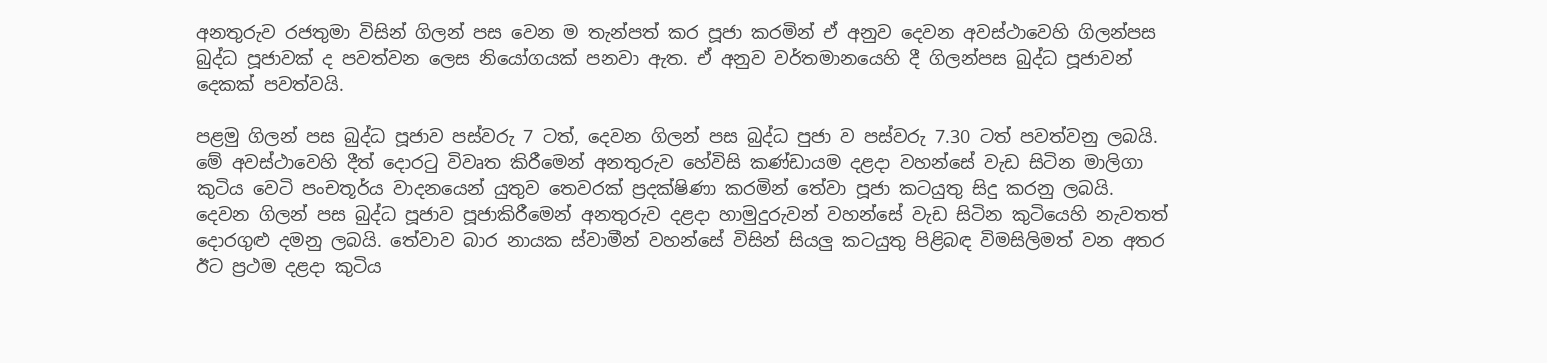අනතුරුව රජතුමා විසින් ගිලන් පස වෙන ම තැන්පත් කර පූජා කරමින් ඒ අනුව දෙවන අවස්ථාවෙහි ගිලන්පස බුද්ධ පූජාවක් ද පවත්වන ලෙස නියෝගයක් පනවා ඇත. ඒ අනුව වර්තමානයෙහි දී ගිලන්පස බුද්ධ පූජාවන් දෙකක් පවත්වයි.

පළමු ගිලන් පස බුද්ධ පූජාව පස්වරු 7 ටත්, දෙවන ගිලන් පස බුද්ධ පුජා ව පස්වරු 7.30 ටත් පවත්වනු ලබයි. මේ අවස්ථාවෙහි දීත් දොරටු විවෘත කිරීමෙන් අනතුරුව හේවිසි කණ්ඩායම දළදා වහන්සේ වැඩ සිටින මාලිගා කුටිය වෙටි පංචතූර්ය වාදනයෙන් යුතුව තෙවරක් ප්‍රදක්ෂිණා කරමින් තේවා පූජා කටයුතු සිදු කරනු ලබයි. දෙවන ගිලන් පස බුද්ධ පූජාව පූජාකිරීමෙන් අනතුරුව දළදා හාමුදුරුවන් වහන්සේ වැඩ සිටින කුටියෙහි නැවතත් දොරගුළු දමනු ලබයි. තේවාව බාර නායක ස්වාමීන් වහන්සේ විසින් සියලු කටයුතු පිළිබඳ විමසිලිමත් වන අතර ඊට ප්‍රථම දළදා කුටිය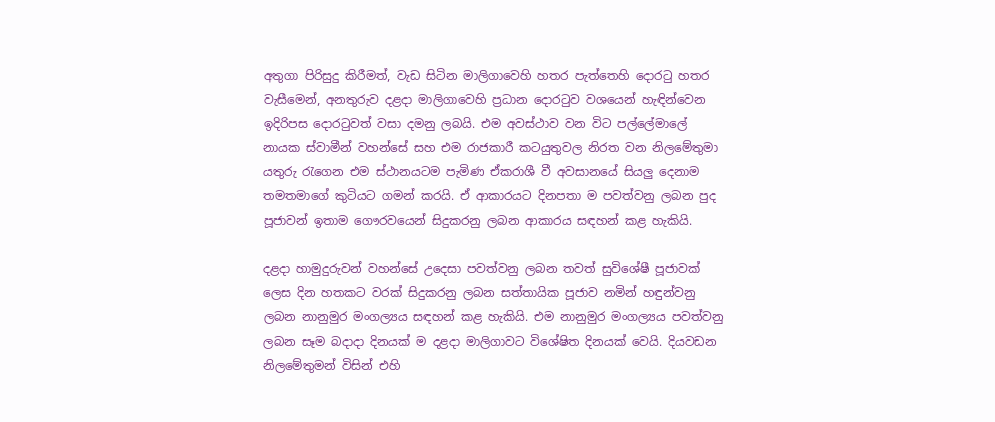අතුගා පිරිසුදු කිරීමත්, වැඩ සිටින මාලිගාවෙහි හතර පැත්තෙහි දොරටු හතර වැසීමෙන්, අනතුරුව දළදා මාලිගාවෙහි ප්‍රධාන දොරටුව වශයෙන් හැඳින්වෙන ඉදිරිපස දොරටුවත් වසා දමනු ලබයි. එම අවස්ථාව වන විට පල්ලේමාලේ නායක ස්වාමීන් වහන්සේ සහ එම රාජකාරී කටයුතුවල නිරත වන නිලමේතුමා යතුරු රැගෙන එම ස්ථානයටම පැමිණ ඒකරාශී වී අවසානයේ සියලු දෙනාම තමතමාගේ කුටියට ගමන් කරයි. ඒ ආකාරයට දිනපතා ම පවත්වනු ලබන පුද පූජාවන් ඉතාම ගෞරවයෙන් සිදුකරනු ලබන ආකාරය සඳහන් කළ හැකියි.

දළදා හාමුදුරුවන් වහන්සේ උදෙසා පවත්වනු ලබන තවත් සුවිශේෂී පූජාවක් ලෙස දින හතකට වරක් සිදුකරනු ලබන සත්තායික පූජාව නමින් හඳුන්වනු ලබන නානුමුර මංගල්‍යය සඳහන් කළ හැකියි. එම නානුමුර මංගල්‍යය පවත්වනු ලබන සෑම බදාදා දිනයක් ම දළදා මාලිගාවට විශේෂිත දිනයක් වෙයි. දියවඩන නිලමේතුමන් විසින් එහි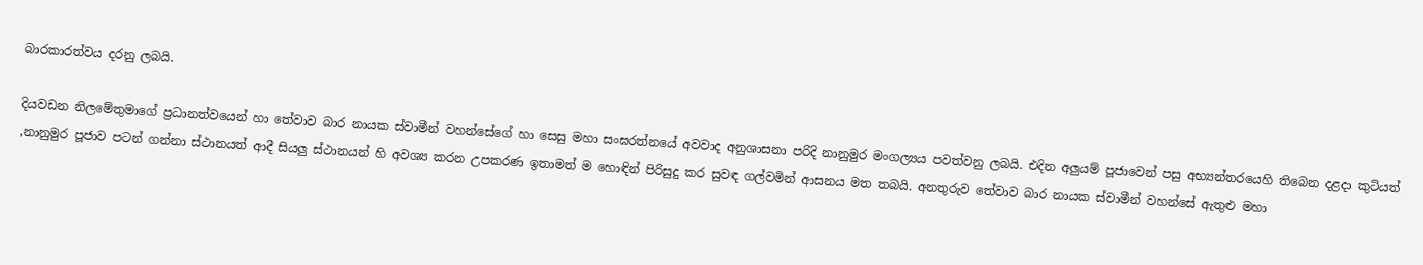බාරකාරත්වය දරනු ලබයි.

දියවඩන නිලමේතුමාගේ ප්‍රධානත්වයෙන් හා තේවාව බාර නායක ස්වාමීන් වහන්සේගේ හා සෙසු මහා සංඝරත්නයේ අවවාද අනුශාසනා පරිදි නානුමුර මංගල්‍යය පවත්වනු ලබයි. එදින අලුයම් පූජාවෙන් පසු අභ්‍යන්තරයෙහි තිබෙන දළදා කුටියත් ,නානුමුර පූජාව පටන් ගන්නා ස්ථානයත් ආදී සියලු ස්ථානයන් හි අවශ්‍ය කරන උපකරණ ඉතාමත් ම හොඳින් පිරිසුදු කර සුවඳ ගල්වමින් ආසනය මත තබයි. අනතුරුව තේවාව බාර නායක ස්වාමීන් වහන්සේ ඇතුළු මහා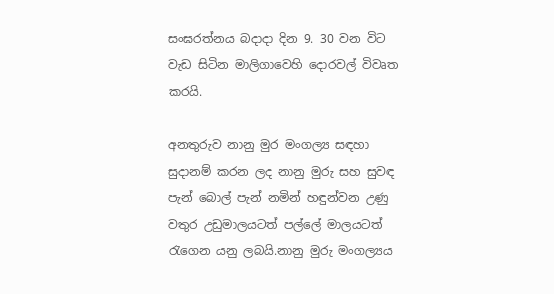සංඝරත්නය බදාදා දින 9. 30 වන විට වැඩ සිටින මාලිගාවෙහි දොරවල් විවෘත කරයි.

අනතුරුව නානු මුර මංගල්‍ය සඳහා සුදානම් කරන ලද නානු මුරු සහ සුවඳ පැන් බොල් පැන් නමින් හඳුන්වන උණු වතුර උඩුමාලයටත් පල්ලේ මාලයටත් රැගෙන යනු ලබයි.නානු මුරු මංගල්‍යය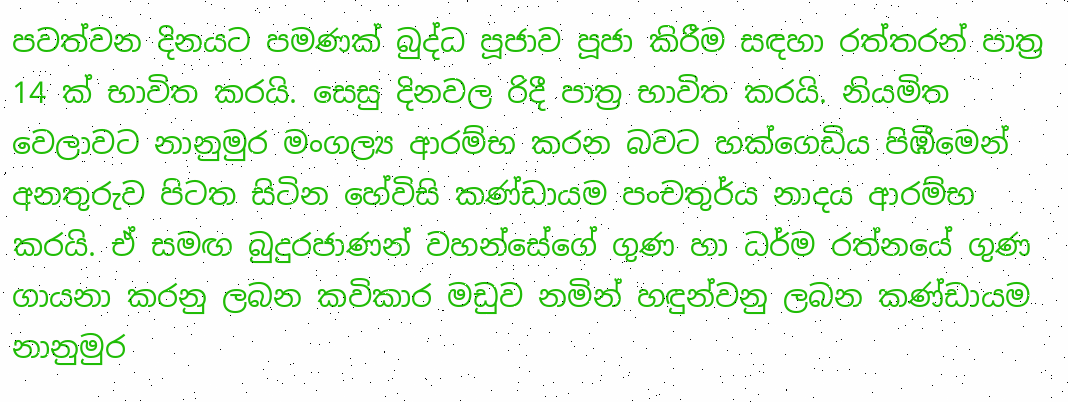පවත්වන දිනයට පමණක් බුද්ධ පූජාව පූජා කිරීම සඳහා රත්තරන් පාත්‍ර 14 ක් භාවිත කරයි. සෙසු දිනවල රිදී පාත්‍ර භාවිත කරයි. නියමිත වෙලාවට නානුමුර මංගල්‍ය ආරම්භ කරන බවට හක්ගෙඩිය පිඹීමෙන් අනතුරුව පිටත සිටින හේවිසි කණ්ඩායම පංචතුර්ය නාදය ආරම්භ කරයි. ඒ සමඟ බුදුරජාණන් වහන්සේගේ ගුණ හා ධර්ම රත්නයේ ගුණ ගායනා කරනු ලබන කවිකාර මඩුව නමින් හඳුන්වනු ලබන කණ්ඩායම නානුමුර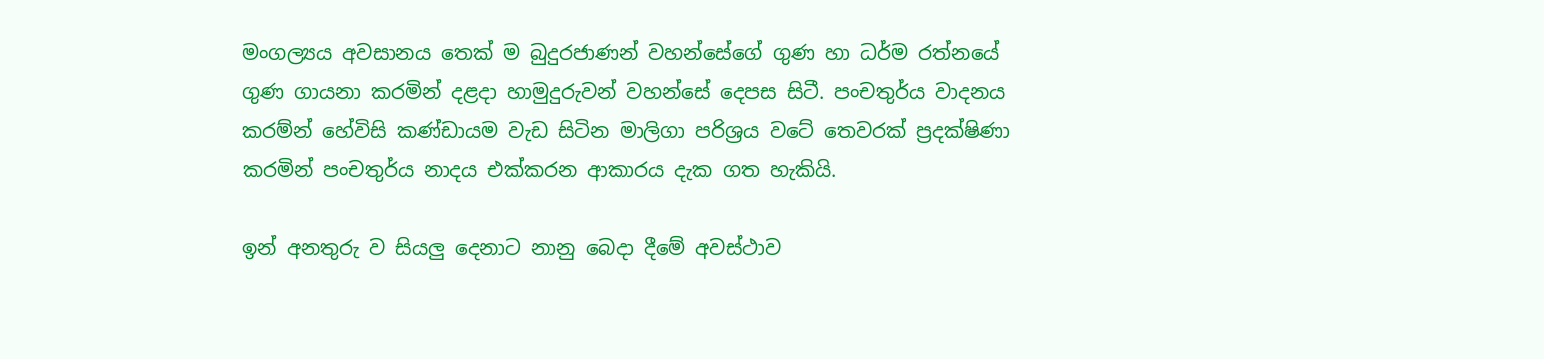මංගල්‍යය අවසානය තෙක් ම බුදුරජාණන් වහන්සේගේ ගුණ හා ධර්ම රත්නයේ ගුණ ගායනා කරමින් දළදා හාමුදුරුවන් වහන්සේ දෙපස සිටී. පංචතුර්ය වාදනය කරම්න් හේවිසි කණ්ඩායම වැඩ සිටින මාලිගා පරිශ්‍රය වටේ තෙවරක් ප්‍රදක්ෂිණා කරමින් පංචතුර්ය නාදය එක්කරන ආකාරය දැක ගත හැකියි.

ඉන් අනතුරු ව සියලු දෙනාට නානු බෙදා දීමේ අවස්ථාව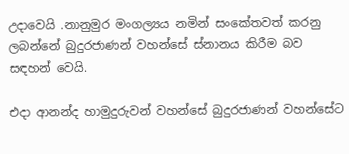උදාවෙයි .නානුමුර මංගල්‍යය නමින් සංකේතවත් කරනු ලබන්නේ බුදුරජාණන් වහන්සේ ස්නානය කිරීම බව සඳහන් වෙයි.

එදා ආනන්ද හාමුදුරුවන් වහන්සේ බුදුරජාණන් වහන්සේට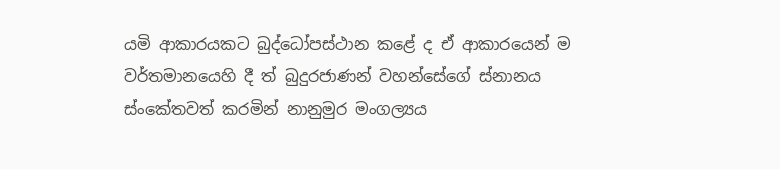යමි ආකාරයකට බුද්ධෝපස්ථාන කළේ ද ඒ ආකාරයෙන් ම වර්තමානයෙහි දී ත් බුදුරජාණන් වහන්සේගේ ස්නානය ස්ංකේතවත් කරමින් නානුමුර මංගල්‍යය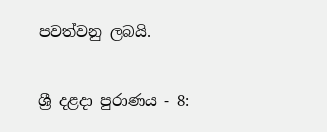පවත්වනු ලබයි.


ශ්‍රී දළදා පුරාණය - 8: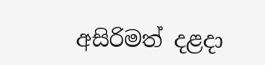අසිරිමත් දළදා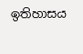ඉතිහාසය